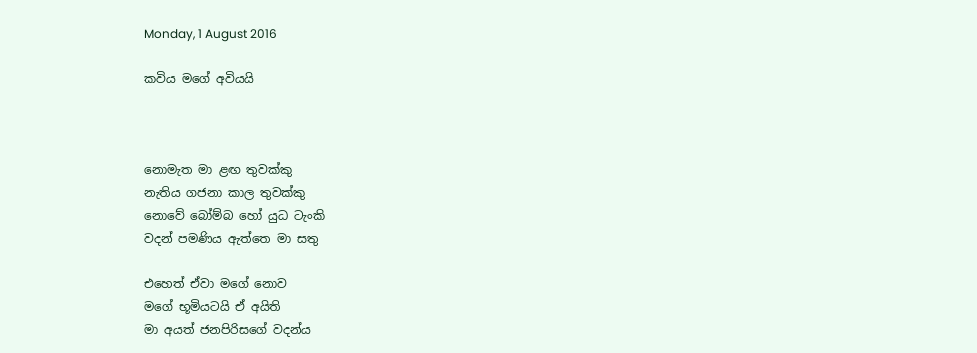Monday, 1 August 2016

කවිය මගේ අවියයි



නොමැත මා ළඟ තුවක්කු
නැතිය ගජනා කාල තුවක්කු
නොවේ බෝම්බ හෝ යුධ ටැංකි
වදන් පමණිය ඇත්තෙ මා සතු

එහෙත් ඒවා මගේ නොව
මගේ භූමියටයි ඒ අයිති
මා අයත් ජනපිරිසගේ වදන්ය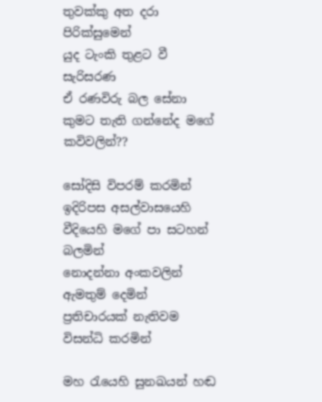තුවක්කු අත දරා පිරික්සුමෙන්
යුද ටැංකි තුළට වී සැරිසරණ
ඒ රණවිරු බල සේනා
කුමට තැති ගන්නේද මගේ කවිවලින්??

සෝදිසි විපරම් කරමින් ඉදිරිපස අසල්වාසයෙහි
වීදියෙහි මගේ පා සටහන් බලමින්
නොදන්නා අංකවලින් ඇමතුම් දෙමින්
ප්‍රතිචාරයක් නැතිවම විසන්ධි කරමින්

මහ රැයෙහි සුනඛයන් හඬ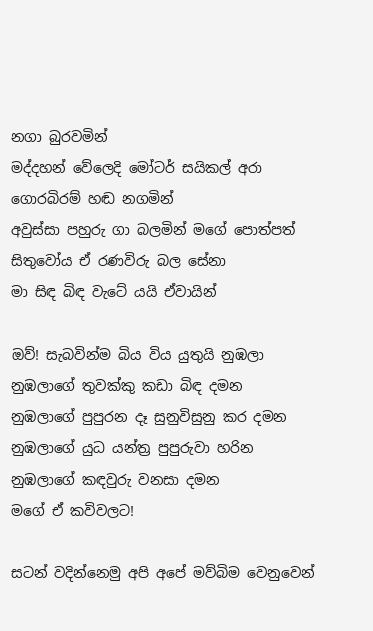නගා බුරවමින්
මද්දහන් වේලෙදි මෝටර් සයිකල් අරා ගොරබිරම් හඬ නගමින්
අවුස්සා පහුරු ගා බලමින් මගේ පොත්පත්
සිතුවෝය ඒ රණවිරු බල සේනා
මා සිඳ බිඳ වැටේ යයි ඒවායින්

ඔව්! සැබවින්ම බිය විය යුතුයි නුඹලා
නුඹලාගේ තුවක්කු කඩා බිඳ දමන
නුඹලාගේ පුපුරන දෑ සුනුවිසුනු කර දමන
නුඹලාගේ යුධ යන්ත්‍ර පුපුරුවා හරින
නුඹලාගේ කඳවුරු වනසා දමන
මගේ ඒ කවිවලට!

සටන් වදින්නෙමු අපි අපේ මව්බිම වෙනුවෙන්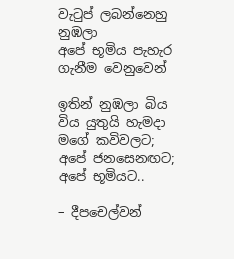වැටුප් ලබන්නෙහු නුඹලා
අපේ භූමිය පැහැර ගැනීම වෙනුවෙන්

ඉතින් නුඹලා බිය විය යුතුයි හැමදා
මගේ කවිවලට;
අපේ ජනසෙනඟට;
අපේ භූමියට..

– දීපචෙල්වන්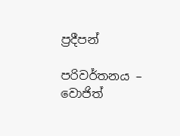ප්‍රදීපන්

පරිවර්තනය – වොජිත්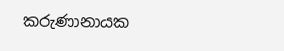කරුණානායක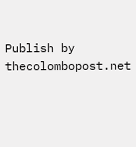Publish by thecolombopost.net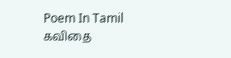Poem In Tamil கவிதை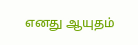எனது ஆயுதம்